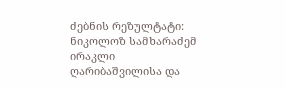ძებნის რეზულტატი:
ნიკოლოზ სამხარაძემ ირაკლი ღარიბაშვილისა და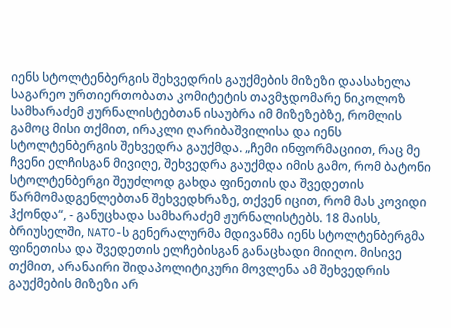იენს სტოლტენბერგის შეხვედრის გაუქმების მიზეზი დაასახელა
საგარეო ურთიერთობათა კომიტეტის თავმჯდომარე ნიკოლოზ სამხარაძემ ჟურნალისტებთან ისაუბრა იმ მიზეზებზე, რომლის გამოც მისი თქმით, ირაკლი ღარიბაშვილისა და იენს სტოლტენბერგის შეხვედრა გაუქმდა. „ჩემი ინფორმაციით, რაც მე ჩვენი ელჩისგან მივიღე, შეხვედრა გაუქმდა იმის გამო, რომ ბატონი სტოლტენბერგი შეუძლოდ გახდა ფინეთის და შვედეთის წარმომადგენლებთან შეხვედხრაზე, თქვენ იცით, რომ მას კოვიდი ჰქონდა“, - განუცხადა სამხარაძემ ჟურნალისტებს. 18 მაისს, ბრიუსელში, NATO-ს გენერალურმა მდივანმა იენს სტოლტენბერგმა ფინეთისა და შვედეთის ელჩებისგან განაცხადი მიიღო. მისივე თქმით, არანაირი შიდაპოლიტიკური მოვლენა ამ შეხვედრის გაუქმების მიზეზი არ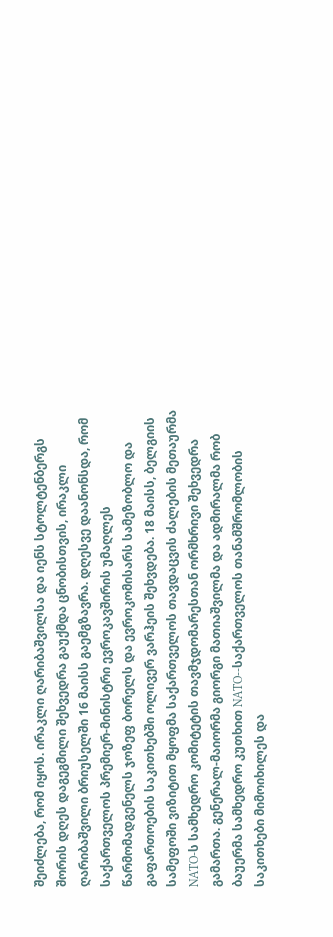შეიძლება, რომ იყოს. ირაკლი ღარიბაშვილსა და იენს სტოლტენბერგს შორის დღეს დაგეგმილი შეხვედრა გაუქმდა ცნობისთვის, ირაკლი ღარიბაშვილი ბრიუსელში 16 მაისს გაემგზავრა. დღესვე დაანონსდა, რომ საქართველოს პრემიერ-მინისტრი ევროკავშირის უმაღლეს წარმომადგენელს ჯოზეფ ბორელს და ევროკომისარს სამეზობლო და გაფართოების საკითხებში ოლივერ ვარჰეის შეხვდება. 18 მაისს, ბელგიის სამეფოში ვიზიტით მყოფმა საქართველოს თავდაცვის ძალების მეთაურმა NATO-ს სამხედრო კომიტეტის თავმჯდომარესთან ორმხრივი შეხვედრა გამართა. გენერალ-მაიორმა გიორგი მათიაშვილმა და ადმირალმა რობ ბაუერმა სამხედრო კუთხით NATO--საქართველოს თანამშრომლობის საკითხები მიმოიხილეს და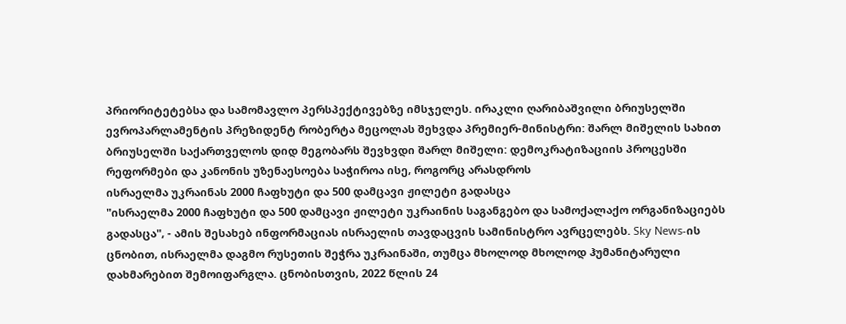პრიორიტეტებსა და სამომავლო პერსპექტივებზე იმსჯელეს. ირაკლი ღარიბაშვილი ბრიუსელში ევროპარლამენტის პრეზიდენტ რობერტა მეცოლას შეხვდა პრემიერ-მინისტრი: შარლ მიშელის სახით ბრიუსელში საქართველოს დიდ მეგობარს შევხვდი შარლ მიშელი: დემოკრატიზაციის პროცესში რეფორმები და კანონის უზენაესოება საჭიროა ისე, როგორც არასდროს
ისრაელმა უკრაინას 2000 ჩაფხუტი და 500 დამცავი ჟილეტი გადასცა
"ისრაელმა 2000 ჩაფხუტი და 500 დამცავი ჟილეტი უკრაინის საგანგებო და სამოქალაქო ორგანიზაციებს გადასცა", - ამის შესახებ ინფორმაციას ისრაელის თავდაცვის სამინისტრო ავრცელებს. Sky News-ის ცნობით, ისრაელმა დაგმო რუსეთის შეჭრა უკრაინაში, თუმცა მხოლოდ მხოლოდ ჰუმანიტარული დახმარებით შემოიფარგლა. ცნობისთვის, 2022 წლის 24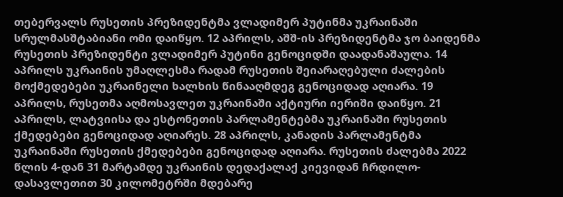თებერვალს რუსეთის პრეზიდენტმა ვლადიმერ პუტინმა უკრაინაში სრულმასშტაბიანი ომი დაიწყო. 12 აპრილს, აშშ-ის პრეზიდენტმა ჯო ბაიდენმა რუსეთის პრეზიდენტი ვლადიმერ პუტინი გენოციდში დაადანაშაულა. 14 აპრილს უკრაინის უმაღლესმა რადამ რუსეთის შეიარაღებული ძალების მოქმედებები უკრაინელი ხალხის წინააღმდეგ გენოციდად აღიარა. 19 აპრილს, რუსეთმა აღმოსავლეთ უკრაინაში აქტიური იერიში დაიწყო. 21 აპრილს, ლატვიისა და ესტონეთის პარლამენტებმა უკრაინაში რუსეთის ქმედებები გენოციდად აღიარეს. 28 აპრილს, კანადის პარლამენტმა უკრაინაში რუსეთის ქმედებები გენოციდად აღიარა. რუსეთის ძალებმა 2022 წლის 4-დან 31 მარტამდე უკრაინის დედაქალაქ კიევიდან ჩრდილო-დასავლეთით 30 კილომეტრში მდებარე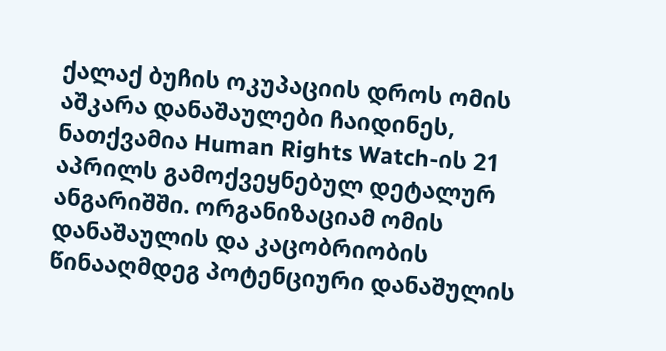ქალაქ ბუჩის ოკუპაციის დროს ომის აშკარა დანაშაულები ჩაიდინეს, ნათქვამია Human Rights Watch-ის 21 აპრილს გამოქვეყნებულ დეტალურ ანგარიშში. ორგანიზაციამ ომის დანაშაულის და კაცობრიობის წინააღმდეგ პოტენციური დანაშულის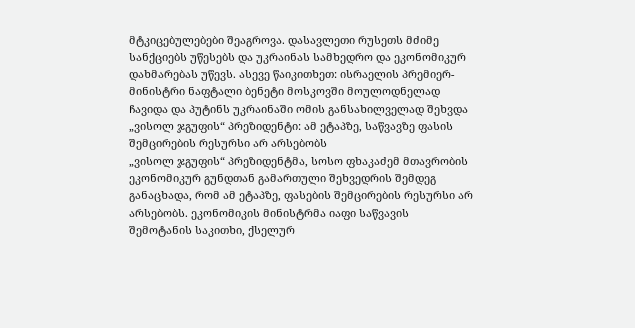მტკიცებულებები შეაგროვა. დასავლეთი რუსეთს მძიმე სანქციებს უწესებს და უკრაინას სამხედრო და ეკონომიკურ დახმარებას უწევს. ასევე წაიკითხეთ: ისრაელის პრემიერ-მინისტრი ნაფტალი ბენეტი მოსკოვში მოულოდნელად ჩავიდა და პუტინს უკრაინაში ომის განსახილველად შეხვდა
„ვისოლ ჯგუფის“ პრეზიდენტი: ამ ეტაპზე, საწვავზე ფასის შემცირების რესურსი არ არსებობს
„ვისოლ ჯგუფის“ პრეზიდენტმა, სოსო ფხაკაძემ მთავრობის ეკონომიკურ გუნდთან გამართული შეხვედრის შემდეგ განაცხადა, რომ ამ ეტაპზე, ფასების შემცირების რესურსი არ არსებობს. ეკონომიკის მინისტრმა იაფი საწვავის შემოტანის საკითხი, ქსელურ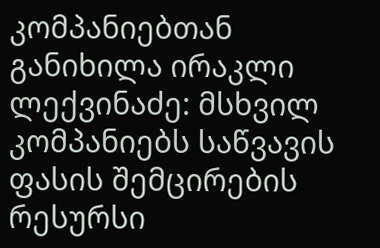კომპანიებთან განიხილა ირაკლი ლექვინაძე: მსხვილ კომპანიებს საწვავის ფასის შემცირების რესურსი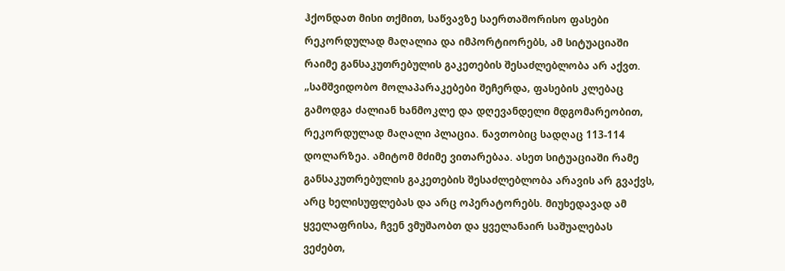ჰქონდათ მისი თქმით, საწვავზე საერთაშორისო ფასები რეკორდულად მაღალია და იმპორტიორებს, ამ სიტუაციაში რაიმე განსაკუთრებულის გაკეთების შესაძლებლობა არ აქვთ. „სამშვიდობო მოლაპარაკებები შეჩერდა, ფასების კლებაც გამოდგა ძალიან ხანმოკლე და დღევანდელი მდგომარეობით, რეკორდულად მაღალი პლაცია. ნავთობიც სადღაც 113-114 დოლარზეა. ამიტომ მძიმე ვითარებაა. ასეთ სიტუაციაში რამე განსაკუთრებულის გაკეთების შესაძლებლობა არავის არ გვაქვს, არც ხელისუფლებას და არც ოპერატორებს. მიუხედავად ამ ყველაფრისა, ჩვენ ვმუშაობთ და ყველანაირ საშუალებას ვეძებთ,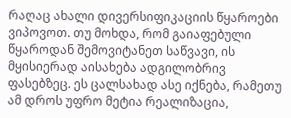რაღაც ახალი დივერსიფიკაციის წყაროები ვიპოვოთ. თუ მოხდა, რომ გაიაფებული წყაროდან შემოვიტანეთ საწვავი, ის მყისიერად აისახება ადგილობრივ ფასებზეც. ეს ცალსახად ასე იქნება, რამეთუ ამ დროს უფრო მეტია რეალიზაცია,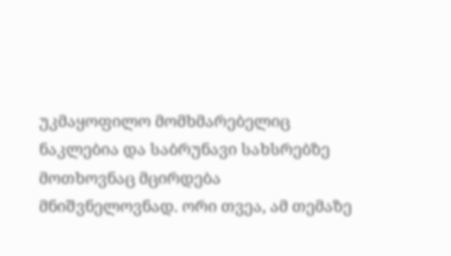უკმაყოფილო მომხმარებელიც ნაკლებია და საბრუნავი სახსრებზე მოთხოვნაც მცირდება მნიშვნელოვნად. ორი თვეა, ამ თემაზე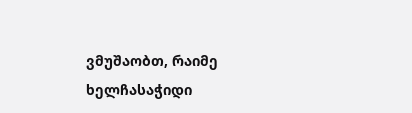ვმუშაობთ, რაიმე ხელჩასაჭიდი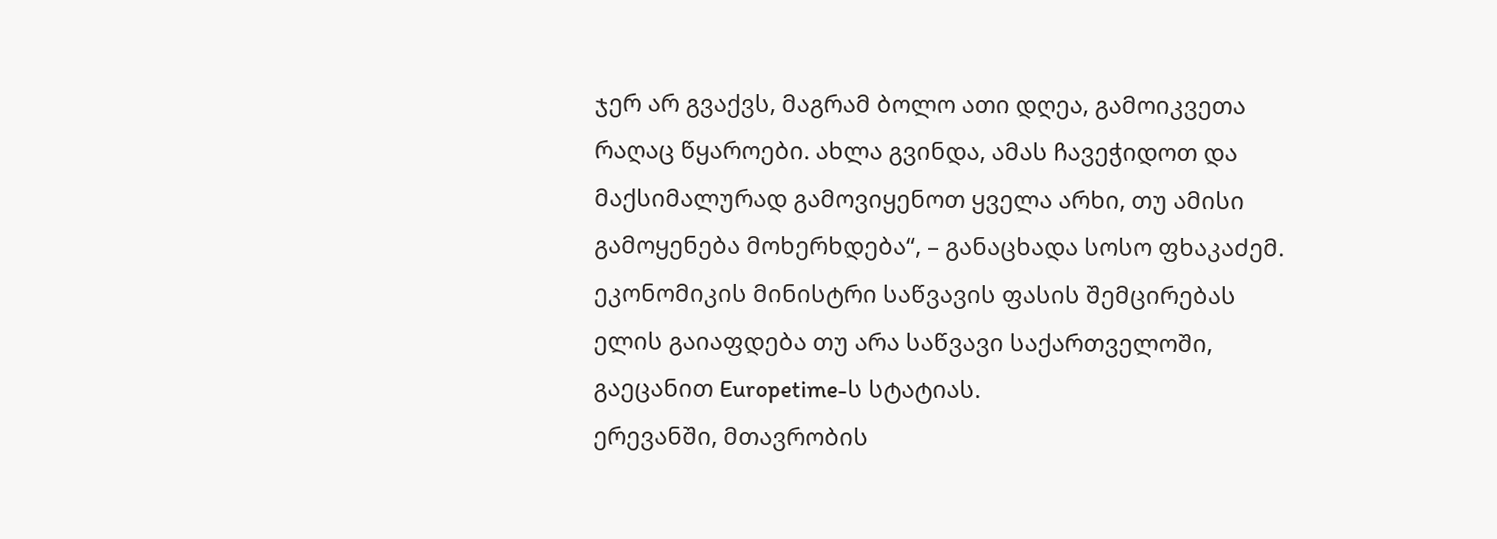ჯერ არ გვაქვს, მაგრამ ბოლო ათი დღეა, გამოიკვეთა რაღაც წყაროები. ახლა გვინდა, ამას ჩავეჭიდოთ და მაქსიმალურად გამოვიყენოთ ყველა არხი, თუ ამისი გამოყენება მოხერხდება“, – განაცხადა სოსო ფხაკაძემ. ეკონომიკის მინისტრი საწვავის ფასის შემცირებას ელის გაიაფდება თუ არა საწვავი საქართველოში, გაეცანით Europetime-ს სტატიას.
ერევანში, მთავრობის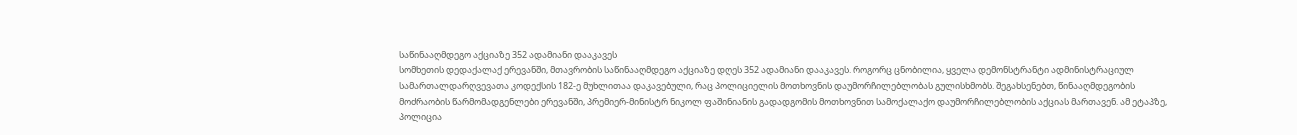საწინააღმდეგო აქციაზე 352 ადამიანი დააკავეს
სომხეთის დედაქალაქ ერევანში, მთავრობის საწინააღმდეგო აქციაზე დღეს 352 ადამიანი დააკავეს. როგორც ცნობილია, ყველა დემონსტრანტი ადმინისტრაციულ სამართალდარღვევათა კოდექსის 182-ე მუხლითაა დაკავებული, რაც პოლიციელის მოთხოვნის დაუმორჩილებლობას გულისხმობს. შეგახსენებთ, წინააღმდეგობის მოძრაობის წარმომადგენლები ერევანში, პრემიერ-მინისტრ ნიკოლ ფაშინიანის გადადგომის მოთხოვნით სამოქალაქო დაუმორჩილებლობის აქციას მართავენ. ამ ეტაპზე, პოლიცია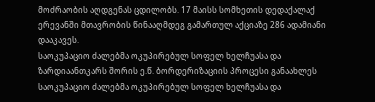მოძრაობის აღდგენას ცდილობს. 17 მაისს სომხეთის დედაქალაქ ერევანში მთავრობის წინააღმდეგ გამართულ აქციაზე 286 ადამიანი დააკავეს.
საოკუპაციო ძალებმა ოკუპირებულ სოფელ ხელჩუასა და ზარდიაანთკარს შორის ე.წ. ბორდერიზაციის პროცესი განაახლეს
საოკუპაციო ძალებმა ოკუპირებულ სოფელ ხელჩუასა და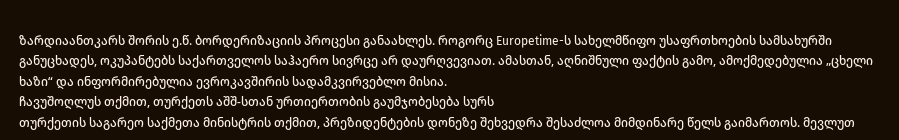ზარდიაანთკარს შორის ე.წ. ბორდერიზაციის პროცესი განაახლეს. როგორც Europetime-ს სახელმწიფო უსაფრთხოების სამსახურში განუცხადეს, ოკუპანტებს საქართველოს საჰაერო სივრცე არ დაურღვევიათ. ამასთან, აღნიშნული ფაქტის გამო, ამოქმედებულია „ცხელი ხაზი“ და ინფორმირებულია ევროკავშირის სადამკვირვებლო მისია.
ჩავუშოღლუს თქმით, თურქეთს აშშ-სთან ურთიერთობის გაუმჯობესება სურს
თურქეთის საგარეო საქმეთა მინისტრის თქმით, პრეზიდენტების დონეზე შეხვედრა შესაძლოა მიმდინარე წელს გაიმართოს. მევლუთ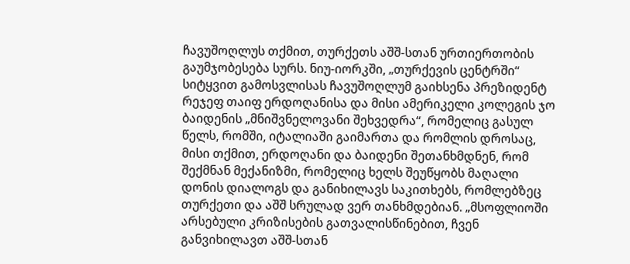ჩავუშოღლუს თქმით, თურქეთს აშშ-სთან ურთიერთობის გაუმჯობესება სურს. ნიუ-იორკში, „თურქევის ცენტრში“ სიტყვით გამოსვლისას ჩავუშოღლუმ გაიხსენა პრეზიდენტ რეჯეფ თაიფ ერდოღანისა და მისი ამერიკელი კოლეგის ჯო ბაიდენის „მნიშვნელოვანი შეხვედრა“, რომელიც გასულ წელს, რომში, იტალიაში გაიმართა და რომლის დროსაც, მისი თქმით, ერდოღანი და ბაიდენი შეთანხმდნენ, რომ შექმნან მექანიზმი, რომელიც ხელს შეუწყობს მაღალი დონის დიალოგს და განიხილავს საკითხებს, რომლებზეც თურქეთი და აშშ სრულად ვერ თანხმდებიან. „მსოფლიოში არსებული კრიზისების გათვალისწინებით, ჩვენ განვიხილავთ აშშ-სთან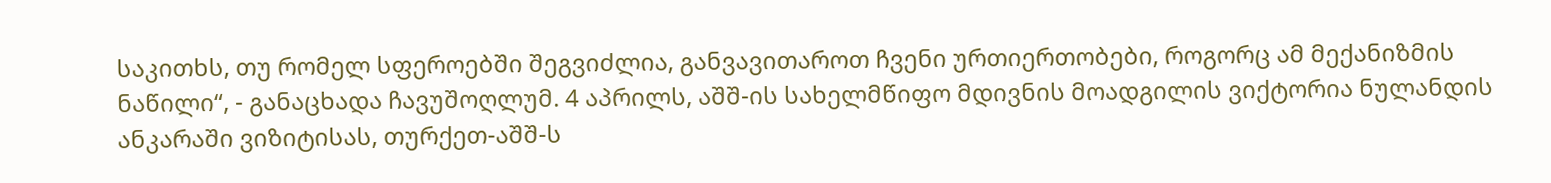საკითხს, თუ რომელ სფეროებში შეგვიძლია, განვავითაროთ ჩვენი ურთიერთობები, როგორც ამ მექანიზმის ნაწილი“, - განაცხადა ჩავუშოღლუმ. 4 აპრილს, აშშ-ის სახელმწიფო მდივნის მოადგილის ვიქტორია ნულანდის ანკარაში ვიზიტისას, თურქეთ-აშშ-ს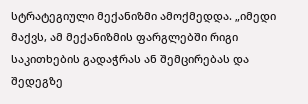სტრატეგიული მექანიზმი ამოქმედდა. „იმედი მაქვს, ამ მექანიზმის ფარგლებში რიგი საკითხების გადაჭრას ან შემცირებას და შედეგზე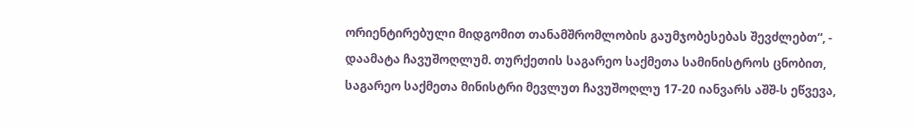ორიენტირებული მიდგომით თანამშრომლობის გაუმჯობესებას შევძლებთ“, - დაამატა ჩავუშოღლუმ. თურქეთის საგარეო საქმეთა სამინისტროს ცნობით, საგარეო საქმეთა მინისტრი მევლუთ ჩავუშოღლუ 17-20 იანვარს აშშ-ს ეწვევა,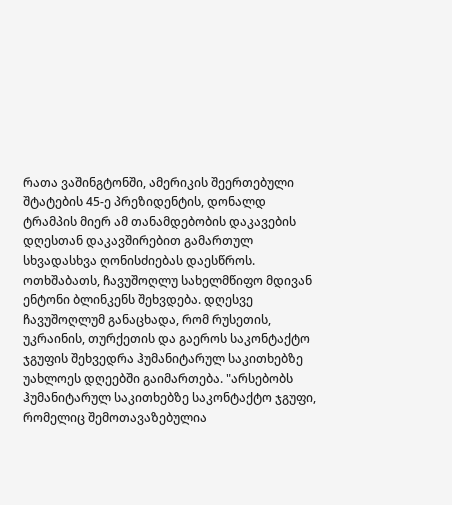რათა ვაშინგტონში, ამერიკის შეერთებული შტატების 45-ე პრეზიდენტის, დონალდ ტრამპის მიერ ამ თანამდებობის დაკავების დღესთან დაკავშირებით გამართულ სხვადასხვა ღონისძიებას დაესწროს. ოთხშაბათს, ჩავუშოღლუ სახელმწიფო მდივან ენტონი ბლინკენს შეხვდება. დღესვე ჩავუშოღლუმ განაცხადა, რომ რუსეთის, უკრაინის, თურქეთის და გაეროს საკონტაქტო ჯგუფის შეხვედრა ჰუმანიტარულ საკითხებზე უახლოეს დღეებში გაიმართება. "არსებობს ჰუმანიტარულ საკითხებზე საკონტაქტო ჯგუფი, რომელიც შემოთავაზებულია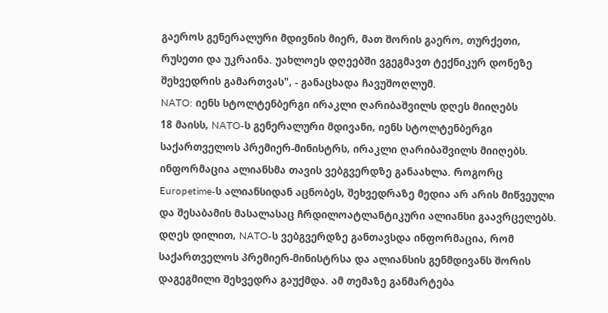გაეროს გენერალური მდივნის მიერ, მათ შორის გაერო, თურქეთი, რუსეთი და უკრაინა. უახლოეს დღეებში ვგეგმავთ ტექნიკურ დონეზე შეხვედრის გამართვას", - განაცხადა ჩავუშოღლუმ.
NATO: იენს სტოლტენბერგი ირაკლი ღარიბაშვილს დღეს მიიღებს
18 მაისს, NATO-ს გენერალური მდივანი, იენს სტოლტენბერგი საქართველოს პრემიერ-მინისტრს, ირაკლი ღარიბაშვილს მიიღებს. ინფორმაცია ალიანსმა თავის ვებგვერდზე განაახლა. როგორც Europetime-ს ალიანსიდან აცნობეს, შეხვედრაზე მედია არ არის მიწვეული და შესაბამის მასალასაც ჩრდილოატლანტიკური ალიანსი გაავრცელებს. დღეს დილით, NATO-ს ვებგვერდზე განთავსდა ინფორმაცია, რომ საქართველოს პრემიერ-მინისტრსა და ალიანსის გენმდივანს შორის დაგეგმილი შეხვედრა გაუქმდა. ამ თემაზე განმარტება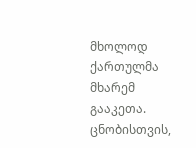მხოლოდ ქართულმა მხარემ გააკეთა. ცნობისთვის,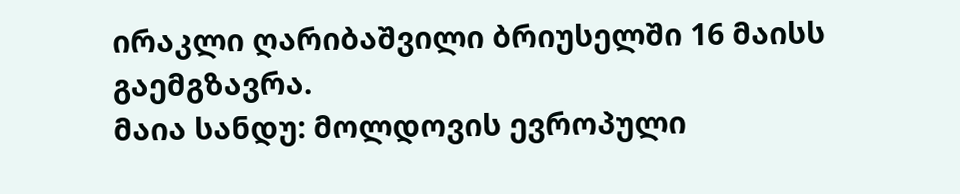ირაკლი ღარიბაშვილი ბრიუსელში 16 მაისს გაემგზავრა.
მაია სანდუ: მოლდოვის ევროპული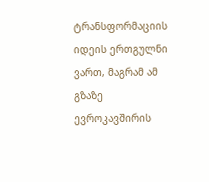ტრანსფორმაციის იდეის ერთგულნი ვართ, მაგრამ ამ გზაზე ევროკავშირის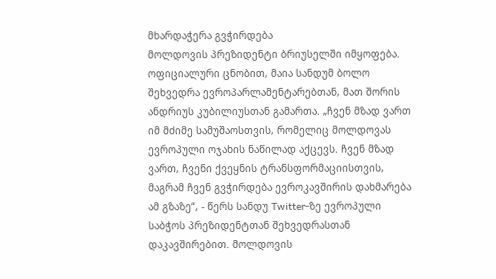მხარდაჭერა გვჭირდება
მოლდოვის პრეზიდენტი ბრიუსელში იმყოფება. ოფიციალური ცნობით, მაია სანდუმ ბოლო შეხვედრა ევროპარლამენტარებთან, მათ შორის ანდრიუს კუბილიუსთან გამართა. „ჩვენ მზად ვართ იმ მძიმე სამუშაოსთვის, რომელიც მოლდოვას ევროპული ოჯახის ნაწილად აქცევს. ჩვენ მზად ვართ, ჩვენი ქვეყნის ტრანსფორმაციისთვის, მაგრამ ჩვენ გვჭირდება ევროკავშირის დახმარება ამ გზაზე“, - წერს სანდუ Twitter-ზე ევროპული საბჭოს პრეზიდენტთან შეხვედრასთან დაკავშირებით. მოლდოვის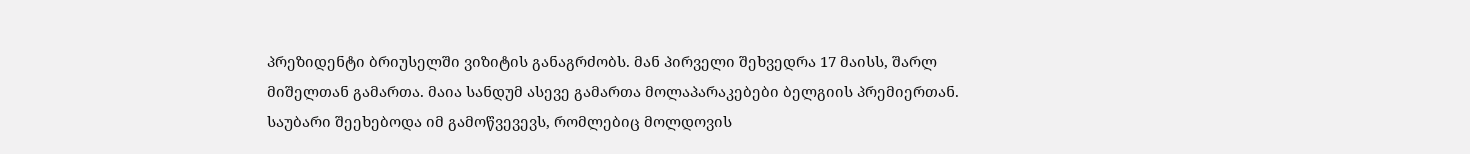პრეზიდენტი ბრიუსელში ვიზიტის განაგრძობს. მან პირველი შეხვედრა 17 მაისს, შარლ მიშელთან გამართა. მაია სანდუმ ასევე გამართა მოლაპარაკებები ბელგიის პრემიერთან. საუბარი შეეხებოდა იმ გამოწვევევს, რომლებიც მოლდოვის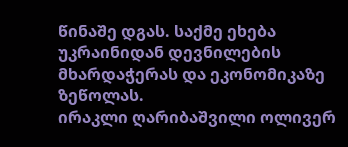წინაშე დგას. საქმე ეხება უკრაინიდან დევნილების მხარდაჭერას და ეკონომიკაზე ზეწოლას.
ირაკლი ღარიბაშვილი ოლივერ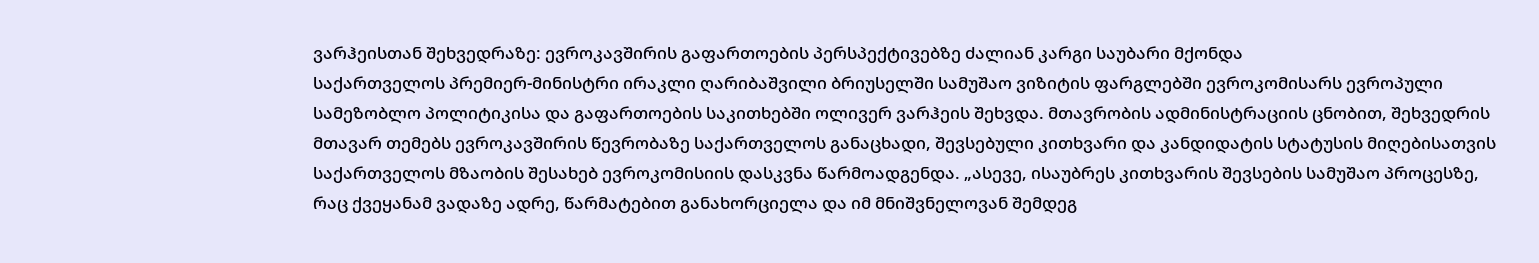ვარჰეისთან შეხვედრაზე: ევროკავშირის გაფართოების პერსპექტივებზე ძალიან კარგი საუბარი მქონდა
საქართველოს პრემიერ-მინისტრი ირაკლი ღარიბაშვილი ბრიუსელში სამუშაო ვიზიტის ფარგლებში ევროკომისარს ევროპული სამეზობლო პოლიტიკისა და გაფართოების საკითხებში ოლივერ ვარჰეის შეხვდა. მთავრობის ადმინისტრაციის ცნობით, შეხვედრის მთავარ თემებს ევროკავშირის წევრობაზე საქართველოს განაცხადი, შევსებული კითხვარი და კანდიდატის სტატუსის მიღებისათვის საქართველოს მზაობის შესახებ ევროკომისიის დასკვნა წარმოადგენდა. „ასევე, ისაუბრეს კითხვარის შევსების სამუშაო პროცესზე, რაც ქვეყანამ ვადაზე ადრე, წარმატებით განახორციელა და იმ მნიშვნელოვან შემდეგ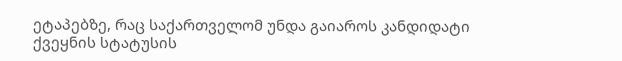ეტაპებზე, რაც საქართველომ უნდა გაიაროს კანდიდატი ქვეყნის სტატუსის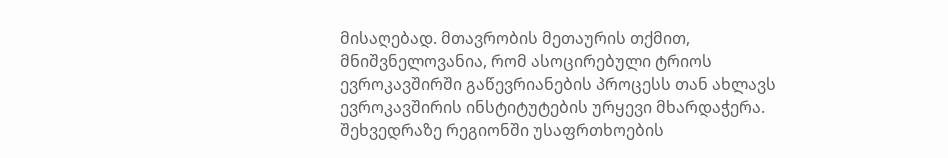მისაღებად. მთავრობის მეთაურის თქმით, მნიშვნელოვანია, რომ ასოცირებული ტრიოს ევროკავშირში გაწევრიანების პროცესს თან ახლავს ევროკავშირის ინსტიტუტების ურყევი მხარდაჭერა. შეხვედრაზე რეგიონში უსაფრთხოების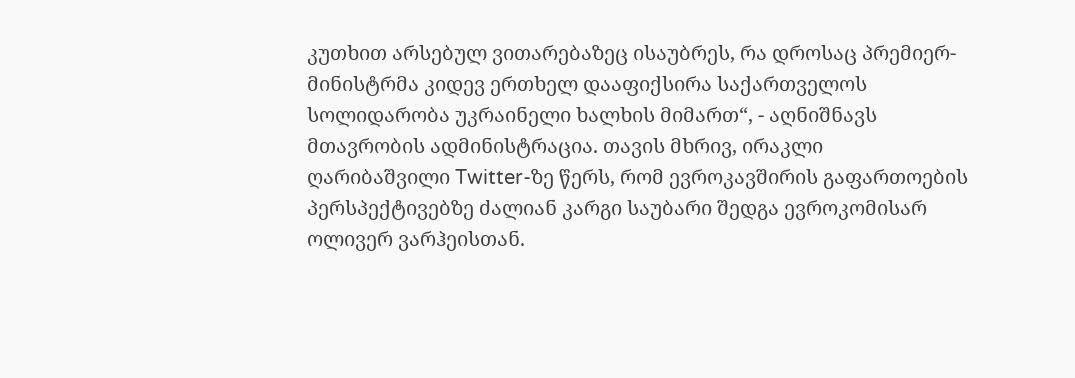კუთხით არსებულ ვითარებაზეც ისაუბრეს, რა დროსაც პრემიერ-მინისტრმა კიდევ ერთხელ დააფიქსირა საქართველოს სოლიდარობა უკრაინელი ხალხის მიმართ“, - აღნიშნავს მთავრობის ადმინისტრაცია. თავის მხრივ, ირაკლი ღარიბაშვილი Twitter-ზე წერს, რომ ევროკავშირის გაფართოების პერსპექტივებზე ძალიან კარგი საუბარი შედგა ევროკომისარ ოლივერ ვარჰეისთან.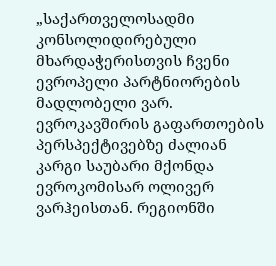„საქართველოსადმი კონსოლიდირებული მხარდაჭერისთვის ჩვენი ევროპელი პარტნიორების მადლობელი ვარ. ევროკავშირის გაფართოების პერსპექტივებზე ძალიან კარგი საუბარი მქონდა ევროკომისარ ოლივერ ვარჰეისთან. რეგიონში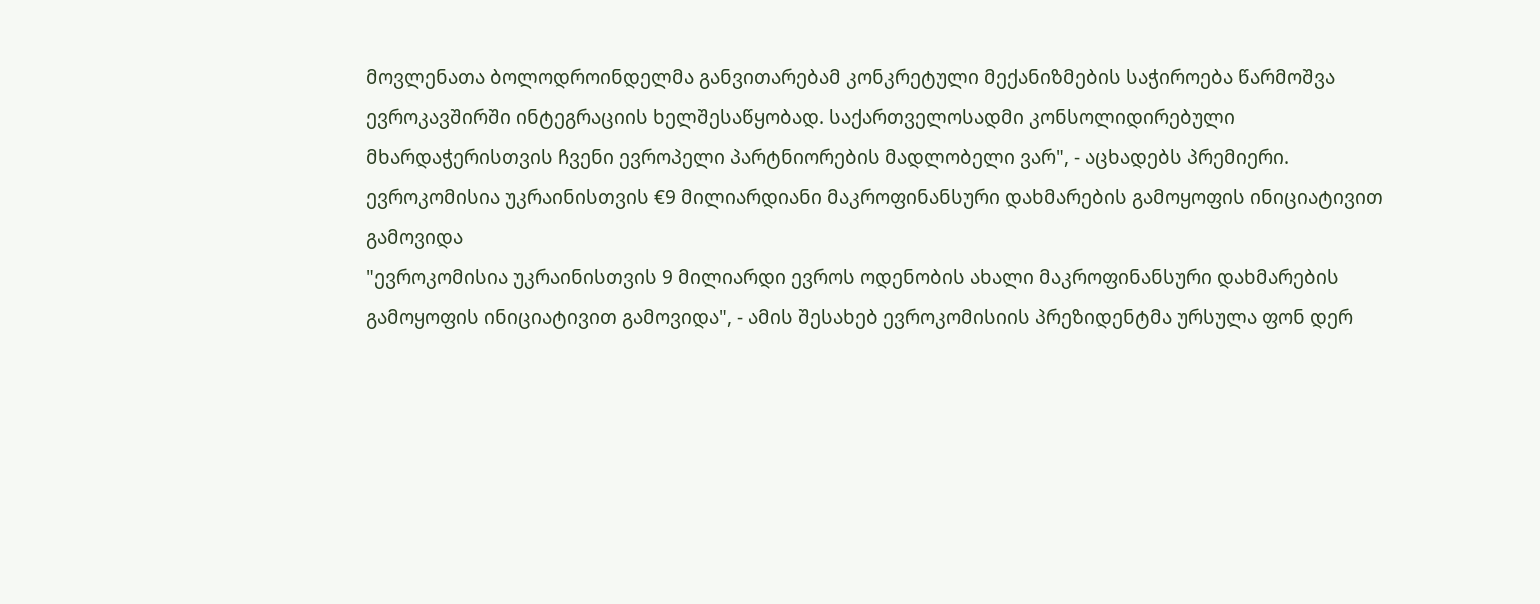მოვლენათა ბოლოდროინდელმა განვითარებამ კონკრეტული მექანიზმების საჭიროება წარმოშვა ევროკავშირში ინტეგრაციის ხელშესაწყობად. საქართველოსადმი კონსოლიდირებული მხარდაჭერისთვის ჩვენი ევროპელი პარტნიორების მადლობელი ვარ", - აცხადებს პრემიერი.
ევროკომისია უკრაინისთვის €9 მილიარდიანი მაკროფინანსური დახმარების გამოყოფის ინიციატივით გამოვიდა
"ევროკომისია უკრაინისთვის 9 მილიარდი ევროს ოდენობის ახალი მაკროფინანსური დახმარების გამოყოფის ინიციატივით გამოვიდა", - ამის შესახებ ევროკომისიის პრეზიდენტმა ურსულა ფონ დერ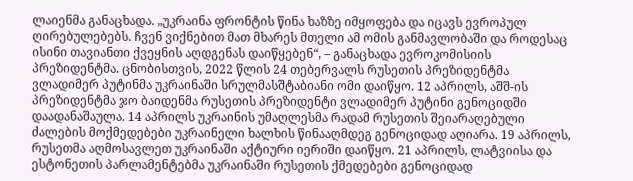ლაიენმა განაცხადა. „უკრაინა ფრონტის წინა ხაზზე იმყოფება და იცავს ევროპულ ღირებულებებს. ჩვენ ვიქნებით მათ მხარეს მთელი ამ ომის განმავლობაში და როდესაც ისინი თავიანთი ქვეყნის აღდგენას დაიწყებენ“, – განაცხადა ევროკომისიის პრეზიდენტმა. ცნობისთვის, 2022 წლის 24 თებერვალს რუსეთის პრეზიდენტმა ვლადიმერ პუტინმა უკრაინაში სრულმასშტაბიანი ომი დაიწყო. 12 აპრილს, აშშ-ის პრეზიდენტმა ჯო ბაიდენმა რუსეთის პრეზიდენტი ვლადიმერ პუტინი გენოციდში დაადანაშაულა. 14 აპრილს უკრაინის უმაღლესმა რადამ რუსეთის შეიარაღებული ძალების მოქმედებები უკრაინელი ხალხის წინააღმდეგ გენოციდად აღიარა. 19 აპრილს, რუსეთმა აღმოსავლეთ უკრაინაში აქტიური იერიში დაიწყო. 21 აპრილს, ლატვიისა და ესტონეთის პარლამენტებმა უკრაინაში რუსეთის ქმედებები გენოციდად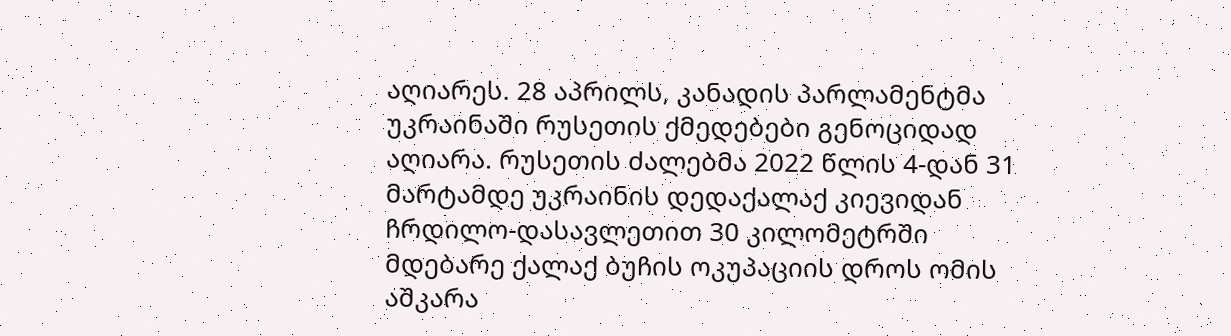აღიარეს. 28 აპრილს, კანადის პარლამენტმა უკრაინაში რუსეთის ქმედებები გენოციდად აღიარა. რუსეთის ძალებმა 2022 წლის 4-დან 31 მარტამდე უკრაინის დედაქალაქ კიევიდან ჩრდილო-დასავლეთით 30 კილომეტრში მდებარე ქალაქ ბუჩის ოკუპაციის დროს ომის აშკარა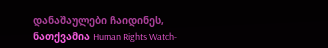დანაშაულები ჩაიდინეს, ნათქვამია Human Rights Watch-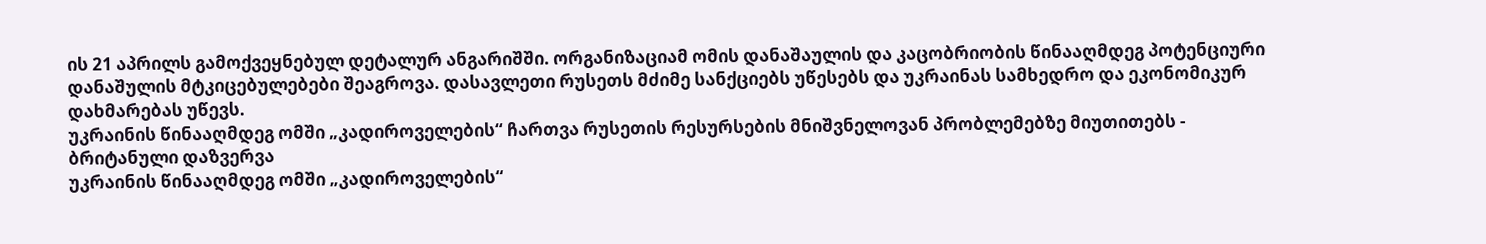ის 21 აპრილს გამოქვეყნებულ დეტალურ ანგარიშში. ორგანიზაციამ ომის დანაშაულის და კაცობრიობის წინააღმდეგ პოტენციური დანაშულის მტკიცებულებები შეაგროვა. დასავლეთი რუსეთს მძიმე სანქციებს უწესებს და უკრაინას სამხედრო და ეკონომიკურ დახმარებას უწევს.
უკრაინის წინააღმდეგ ომში „კადიროველების“ ჩართვა რუსეთის რესურსების მნიშვნელოვან პრობლემებზე მიუთითებს - ბრიტანული დაზვერვა
უკრაინის წინააღმდეგ ომში „კადიროველების“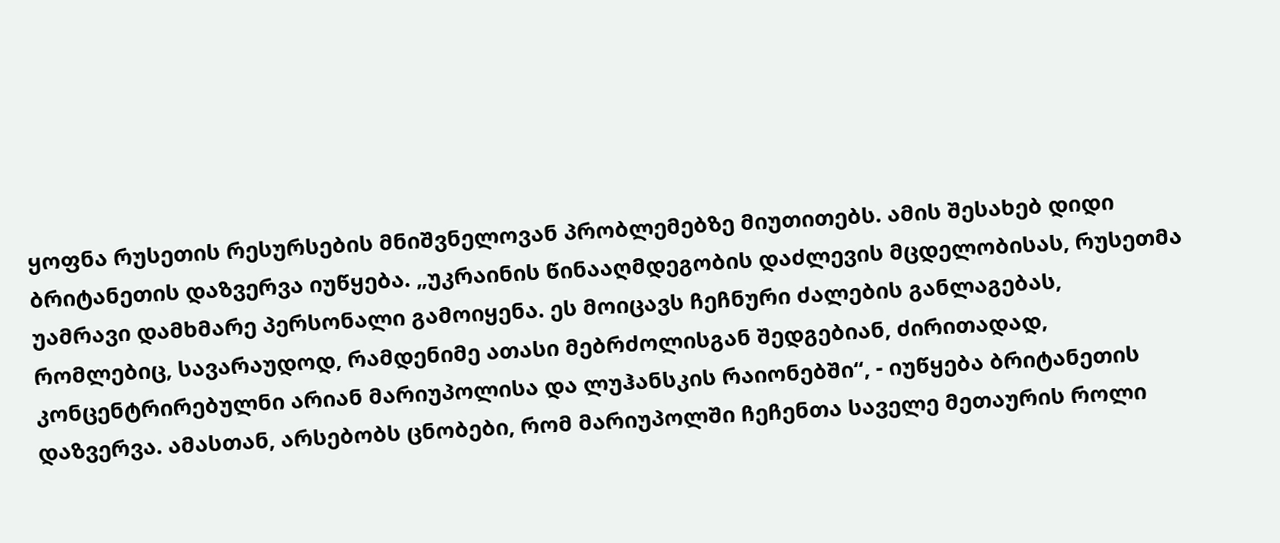ყოფნა რუსეთის რესურსების მნიშვნელოვან პრობლემებზე მიუთითებს. ამის შესახებ დიდი ბრიტანეთის დაზვერვა იუწყება. „უკრაინის წინააღმდეგობის დაძლევის მცდელობისას, რუსეთმა უამრავი დამხმარე პერსონალი გამოიყენა. ეს მოიცავს ჩეჩნური ძალების განლაგებას, რომლებიც, სავარაუდოდ, რამდენიმე ათასი მებრძოლისგან შედგებიან, ძირითადად, კონცენტრირებულნი არიან მარიუპოლისა და ლუჰანსკის რაიონებში“, - იუწყება ბრიტანეთის დაზვერვა. ამასთან, არსებობს ცნობები, რომ მარიუპოლში ჩეჩენთა საველე მეთაურის როლი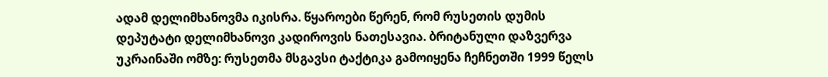ადამ დელიმხანოვმა იკისრა. წყაროები წერენ, რომ რუსეთის დუმის დეპუტატი დელიმხანოვი კადიროვის ნათესავია. ბრიტანული დაზვერვა უკრაინაში ომზე: რუსეთმა მსგავსი ტაქტიკა გამოიყენა ჩეჩნეთში 1999 წელს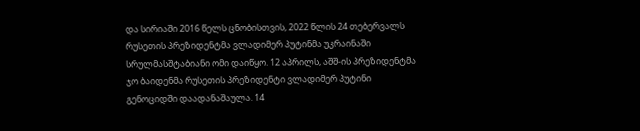და სირიაში 2016 წელს ცნობისთვის, 2022 წლის 24 თებერვალს რუსეთის პრეზიდენტმა ვლადიმერ პუტინმა უკრაინაში სრულმასშტაბიანი ომი დაიწყო. 12 აპრილს, აშშ-ის პრეზიდენტმა ჯო ბაიდენმა რუსეთის პრეზიდენტი ვლადიმერ პუტინი გენოციდში დაადანაშაულა. 14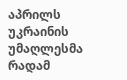აპრილს უკრაინის უმაღლესმა რადამ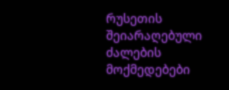რუსეთის შეიარაღებული ძალების მოქმედებები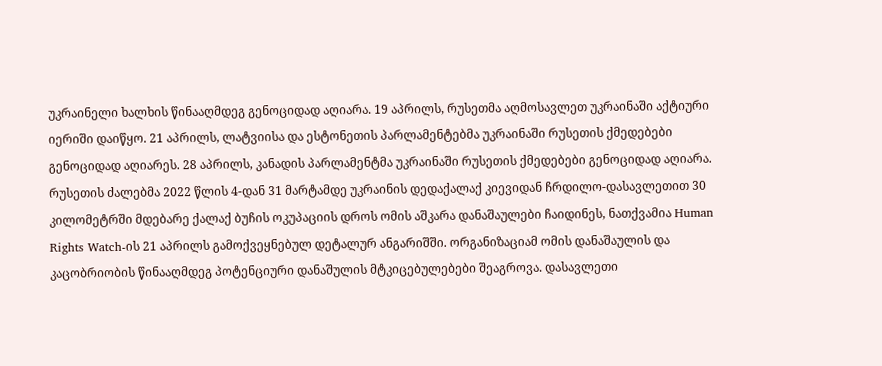უკრაინელი ხალხის წინააღმდეგ გენოციდად აღიარა. 19 აპრილს, რუსეთმა აღმოსავლეთ უკრაინაში აქტიური იერიში დაიწყო. 21 აპრილს, ლატვიისა და ესტონეთის პარლამენტებმა უკრაინაში რუსეთის ქმედებები გენოციდად აღიარეს. 28 აპრილს, კანადის პარლამენტმა უკრაინაში რუსეთის ქმედებები გენოციდად აღიარა. რუსეთის ძალებმა 2022 წლის 4-დან 31 მარტამდე უკრაინის დედაქალაქ კიევიდან ჩრდილო-დასავლეთით 30 კილომეტრში მდებარე ქალაქ ბუჩის ოკუპაციის დროს ომის აშკარა დანაშაულები ჩაიდინეს, ნათქვამია Human Rights Watch-ის 21 აპრილს გამოქვეყნებულ დეტალურ ანგარიშში. ორგანიზაციამ ომის დანაშაულის და კაცობრიობის წინააღმდეგ პოტენციური დანაშულის მტკიცებულებები შეაგროვა. დასავლეთი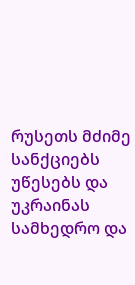რუსეთს მძიმე სანქციებს უწესებს და უკრაინას სამხედრო და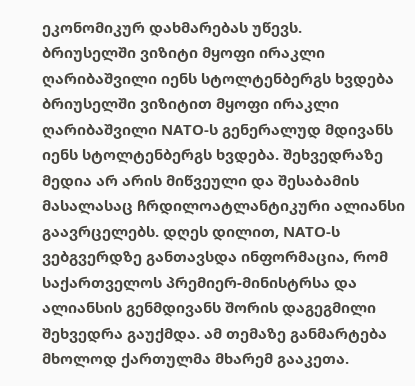ეკონომიკურ დახმარებას უწევს.
ბრიუსელში ვიზიტი მყოფი ირაკლი ღარიბაშვილი იენს სტოლტენბერგს ხვდება
ბრიუსელში ვიზიტით მყოფი ირაკლი ღარიბაშვილი NATO-ს გენერალუდ მდივანს იენს სტოლტენბერგს ხვდება. შეხვედრაზე მედია არ არის მიწვეული და შესაბამის მასალასაც ჩრდილოატლანტიკური ალიანსი გაავრცელებს. დღეს დილით, NATO-ს ვებგვერდზე განთავსდა ინფორმაცია, რომ საქართველოს პრემიერ-მინისტრსა და ალიანსის გენმდივანს შორის დაგეგმილი შეხვედრა გაუქმდა. ამ თემაზე განმარტება მხოლოდ ქართულმა მხარემ გააკეთა.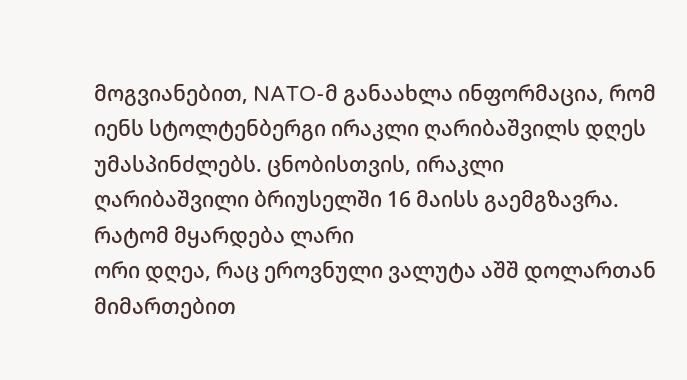მოგვიანებით, NATO-მ განაახლა ინფორმაცია, რომ იენს სტოლტენბერგი ირაკლი ღარიბაშვილს დღეს უმასპინძლებს. ცნობისთვის, ირაკლი ღარიბაშვილი ბრიუსელში 16 მაისს გაემგზავრა.
რატომ მყარდება ლარი
ორი დღეა, რაც ეროვნული ვალუტა აშშ დოლართან მიმართებით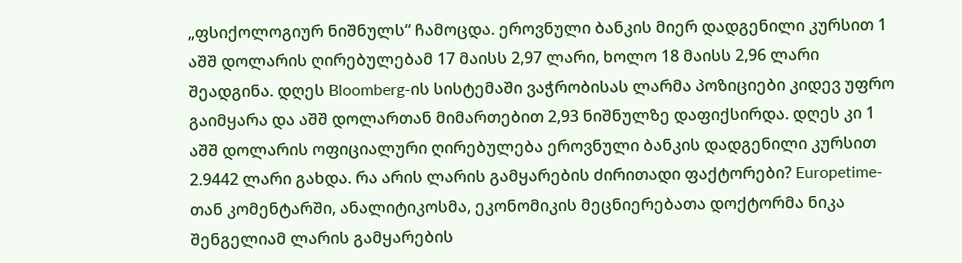„ფსიქოლოგიურ ნიშნულს“ ჩამოცდა. ეროვნული ბანკის მიერ დადგენილი კურსით 1 აშშ დოლარის ღირებულებამ 17 მაისს 2,97 ლარი, ხოლო 18 მაისს 2,96 ლარი შეადგინა. დღეს Bloomberg-ის სისტემაში ვაჭრობისას ლარმა პოზიციები კიდევ უფრო გაიმყარა და აშშ დოლართან მიმართებით 2,93 ნიშნულზე დაფიქსირდა. დღეს კი 1 აშშ დოლარის ოფიციალური ღირებულება ეროვნული ბანკის დადგენილი კურსით 2.9442 ლარი გახდა. რა არის ლარის გამყარების ძირითადი ფაქტორები? Europetime-თან კომენტარში, ანალიტიკოსმა, ეკონომიკის მეცნიერებათა დოქტორმა ნიკა შენგელიამ ლარის გამყარების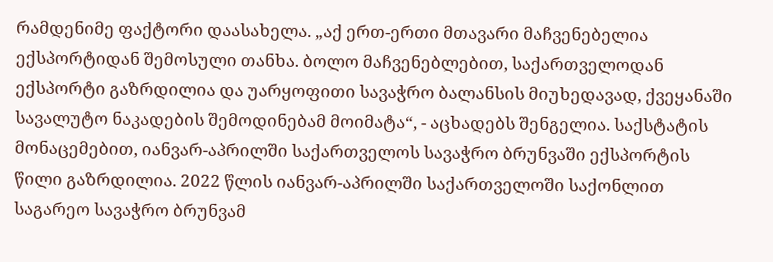რამდენიმე ფაქტორი დაასახელა. „აქ ერთ-ერთი მთავარი მაჩვენებელია ექსპორტიდან შემოსული თანხა. ბოლო მაჩვენებლებით, საქართველოდან ექსპორტი გაზრდილია და უარყოფითი სავაჭრო ბალანსის მიუხედავად, ქვეყანაში სავალუტო ნაკადების შემოდინებამ მოიმატა“, - აცხადებს შენგელია. საქსტატის მონაცემებით, იანვარ-აპრილში საქართველოს სავაჭრო ბრუნვაში ექსპორტის წილი გაზრდილია. 2022 წლის იანვარ-აპრილში საქართველოში საქონლით საგარეო სავაჭრო ბრუნვამ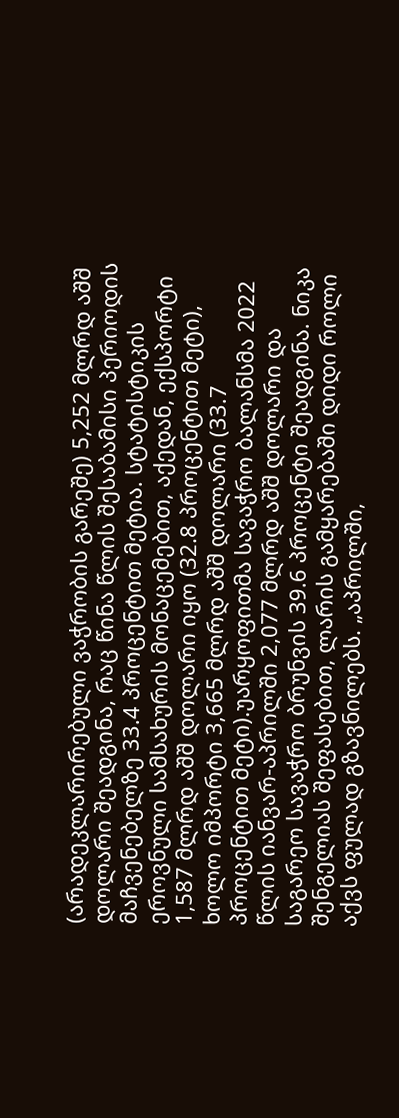(არადეკლარირებული ვაჭრობის გარეშე) 5,252 მლრდ აშშ დოლარი შეადგინა, რაც წინა წლის შესაბამისი პერიოდის მაჩვენებელზე 33.4 პროცენტით მეტია. სტატისტიკის ეროვნული სამსახურის მონაცემებით, აქედან, ექსპორტი 1,587 მლრდ აშშ დოლარი იყო (32.8 პროცენტით მეტი), ხოლო იმპორტი 3,665 მლრდ აშშ დოლარი (33.7 პროცენტით მეტი).უარყოფითმა სავაჭრო ბალანსმა 2022 წლის იანვარ-აპრილში 2,077 მლრდ აშშ დოლარი და საგარეო სავაჭრო ბრუნვის 39.6 პროცენტი შეადგინა. ნიკა შენგელიას შეფასებით, ლარის გამყარებაში დიდი როლი აქვს ფულად გზავნილებს. „აპრილში,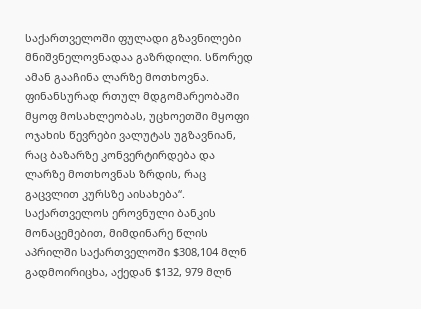საქართველოში ფულადი გზავნილები მნიშვნელოვნადაა გაზრდილი. სწორედ ამან გააჩინა ლარზე მოთხოვნა. ფინანსურად რთულ მდგომარეობაში მყოფ მოსახლეობას, უცხოეთში მყოფი ოჯახის წევრები ვალუტას უგზავნიან, რაც ბაზარზე კონვერტირდება და ლარზე მოთხოვნას ზრდის, რაც გაცვლით კურსზე აისახება“. საქართველოს ეროვნული ბანკის მონაცემებით, მიმდინარე წლის აპრილში საქართველოში $308,104 მლნ გადმოირიცხა, აქედან $132, 979 მლნ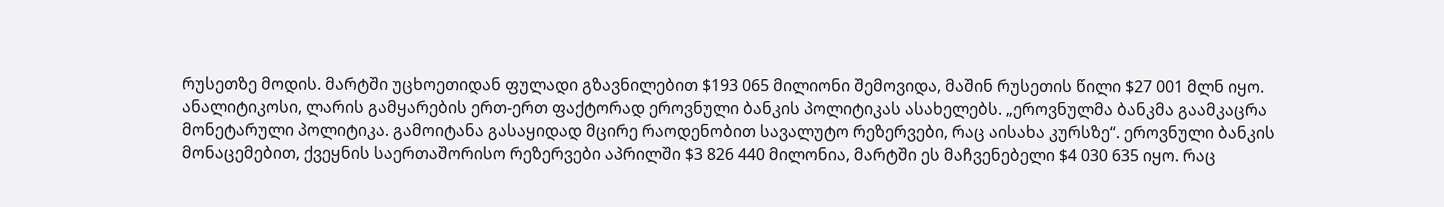რუსეთზე მოდის. მარტში უცხოეთიდან ფულადი გზავნილებით $193 065 მილიონი შემოვიდა, მაშინ რუსეთის წილი $27 001 მლნ იყო. ანალიტიკოსი, ლარის გამყარების ერთ-ერთ ფაქტორად ეროვნული ბანკის პოლიტიკას ასახელებს. „ეროვნულმა ბანკმა გაამკაცრა მონეტარული პოლიტიკა. გამოიტანა გასაყიდად მცირე რაოდენობით სავალუტო რეზერვები, რაც აისახა კურსზე“. ეროვნული ბანკის მონაცემებით, ქვეყნის საერთაშორისო რეზერვები აპრილში $3 826 440 მილონია, მარტში ეს მაჩვენებელი $4 030 635 იყო. რაც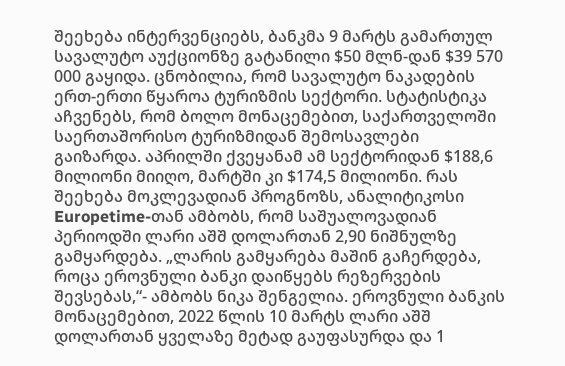შეეხება ინტერვენციებს, ბანკმა 9 მარტს გამართულ სავალუტო აუქციონზე გატანილი $50 მლნ-დან $39 570 000 გაყიდა. ცნობილია, რომ სავალუტო ნაკადების ერთ-ერთი წყაროა ტურიზმის სექტორი. სტატისტიკა აჩვენებს, რომ ბოლო მონაცემებით, საქართველოში საერთაშორისო ტურიზმიდან შემოსავლები გაიზარდა. აპრილში ქვეყანამ ამ სექტორიდან $188,6 მილიონი მიიღო, მარტში კი $174,5 მილიონი. რას შეეხება მოკლევადიან პროგნოზს, ანალიტიკოსი Europetime-თან ამბობს, რომ საშუალოვადიან პერიოდში ლარი აშშ დოლართან 2,90 ნიშნულზე გამყარდება. „ლარის გამყარება მაშინ გაჩერდება, როცა ეროვნული ბანკი დაიწყებს რეზერვების შევსებას,“- ამბობს ნიკა შენგელია. ეროვნული ბანკის მონაცემებით, 2022 წლის 10 მარტს ლარი აშშ დოლართან ყველაზე მეტად გაუფასურდა და 1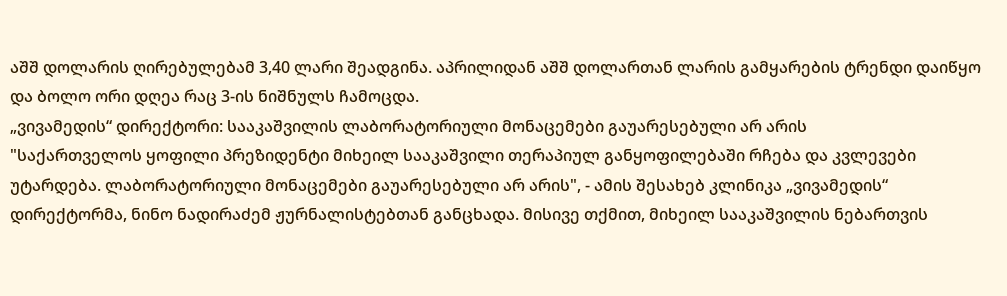აშშ დოლარის ღირებულებამ 3,40 ლარი შეადგინა. აპრილიდან აშშ დოლართან ლარის გამყარების ტრენდი დაიწყო და ბოლო ორი დღეა რაც 3-ის ნიშნულს ჩამოცდა.
„ვივამედის“ დირექტორი: სააკაშვილის ლაბორატორიული მონაცემები გაუარესებული არ არის
"საქართველოს ყოფილი პრეზიდენტი მიხეილ სააკაშვილი თერაპიულ განყოფილებაში რჩება და კვლევები უტარდება. ლაბორატორიული მონაცემები გაუარესებული არ არის", - ამის შესახებ კლინიკა „ვივამედის“ დირექტორმა, ნინო ნადირაძემ ჟურნალისტებთან განცხადა. მისივე თქმით, მიხეილ სააკაშვილის ნებართვის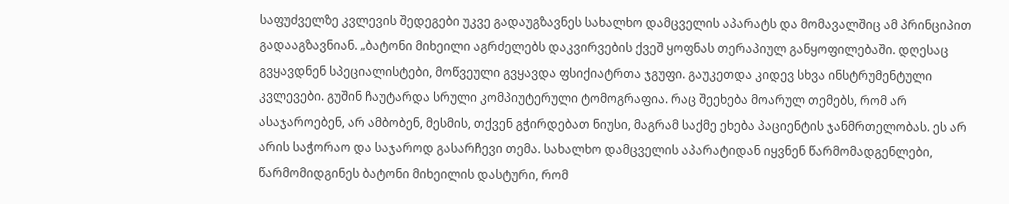საფუძველზე კვლევის შედეგები უკვე გადაუგზავნეს სახალხო დამცველის აპარატს და მომავალშიც ამ პრინციპით გადააგზავნიან. „ბატონი მიხეილი აგრძელებს დაკვირვების ქვეშ ყოფნას თერაპიულ განყოფილებაში. დღესაც გვყავდნენ სპეციალისტები, მოწვეული გვყავდა ფსიქიატრთა ჯგუფი. გაუკეთდა კიდევ სხვა ინსტრუმენტული კვლევები. გუშინ ჩაუტარდა სრული კომპიუტერული ტომოგრაფია. რაც შეეხება მოარულ თემებს, რომ არ ასაჯაროებენ, არ ამბობენ, მესმის, თქვენ გჭირდებათ ნიუსი, მაგრამ საქმე ეხება პაციენტის ჯანმრთელობას. ეს არ არის საჭორაო და საჯაროდ გასარჩევი თემა. სახალხო დამცველის აპარატიდან იყვნენ წარმომადგენლები, წარმომიდგინეს ბატონი მიხეილის დასტური, რომ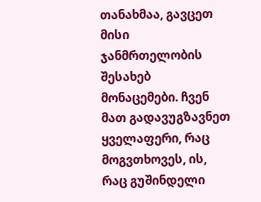თანახმაა, გავცეთ მისი ჯანმრთელობის შესახებ მონაცემები. ჩვენ მათ გადავუგზავნეთ ყველაფერი, რაც მოგვთხოვეს, ის, რაც გუშინდელი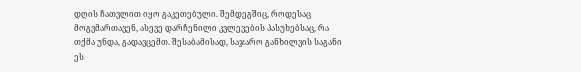დღის ჩათვლით იყო გაკეთებული. შემდეგშიც, როდესაც მოგვმართავენ, ასევე დარჩენილი კვლევების პასუხებსაც, რა თქმა უნდა, გადავცემთ. შესაბამისად, საჯარო განხილვის საგანი ეს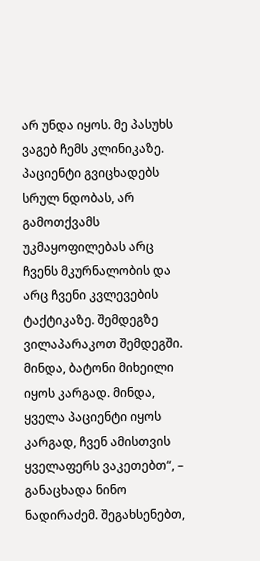არ უნდა იყოს. მე პასუხს ვაგებ ჩემს კლინიკაზე. პაციენტი გვიცხადებს სრულ ნდობას, არ გამოთქვამს უკმაყოფილებას არც ჩვენს მკურნალობის და არც ჩვენი კვლევების ტაქტიკაზე. შემდეგზე ვილაპარაკოთ შემდეგში. მინდა, ბატონი მიხეილი იყოს კარგად. მინდა, ყველა პაციენტი იყოს კარგად, ჩვენ ამისთვის ყველაფერს ვაკეთებთ“, – განაცხადა ნინო ნადირაძემ. შეგახსენებთ,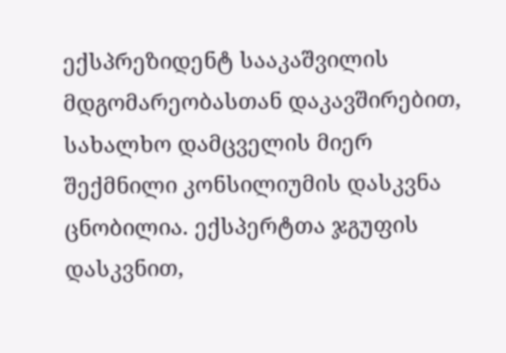ექსპრეზიდენტ სააკაშვილის მდგომარეობასთან დაკავშირებით, სახალხო დამცველის მიერ შექმნილი კონსილიუმის დასკვნა ცნობილია. ექსპერტთა ჯგუფის დასკვნით,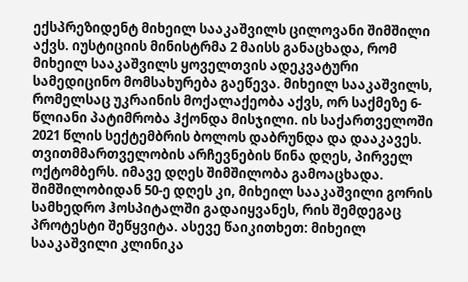ექსპრეზიდენტ მიხეილ სააკაშვილს ცილოვანი შიმშილი აქვს. იუსტიციის მინისტრმა 2 მაისს განაცხადა, რომ მიხეილ სააკაშვილს ყოველთვის ადეკვატური სამედიცინო მომსახურება გაეწევა. მიხეილ სააკაშვილს, რომელსაც უკრაინის მოქალაქეობა აქვს, ორ საქმეზე 6-წლიანი პატიმრობა ჰქონდა მისჯილი. ის საქართველოში 2021 წლის სექტემბრის ბოლოს დაბრუნდა და დააკავეს. თვითმმართველობის არჩევნების წინა დღეს, პირველ ოქტომბერს. იმავე დღეს შიმშილობა გამოაცხადა. შიმშილობიდან 50-ე დღეს კი, მიხეილ სააკაშვილი გორის სამხედრო ჰოსპიტალში გადაიყვანეს, რის შემდეგაც პროტესტი შეწყვიტა. ასევე წაიკითხეთ: მიხეილ სააკაშვილი კლინიკა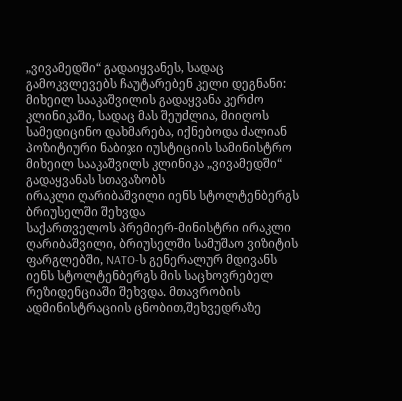„ვივამედში“ გადაიყვანეს, სადაც გამოკვლევებს ჩაუტარებენ კელი დეგნანი: მიხეილ სააკაშვილის გადაყვანა კერძო კლინიკაში, სადაც მას შეუძლია, მიიღოს სამედიცინო დახმარება, იქნებოდა ძალიან პოზიტიური ნაბიჯი იუსტიციის სამინისტრო მიხეილ სააკაშვილს კლინიკა „ვივამედში“ გადაყვანას სთავაზობს
ირაკლი ღარიბაშვილი იენს სტოლტენბერგს ბრიუსელში შეხვდა
საქართველოს პრემიერ-მინისტრი ირაკლი ღარიბაშვილი, ბრიუსელში სამუშაო ვიზიტის ფარგლებში, NATO-ს გენერალურ მდივანს იენს სტოლტენბერგს მის საცხოვრებელ რეზიდენციაში შეხვდა. მთავრობის ადმინისტრაციის ცნობით,შეხვედრაზე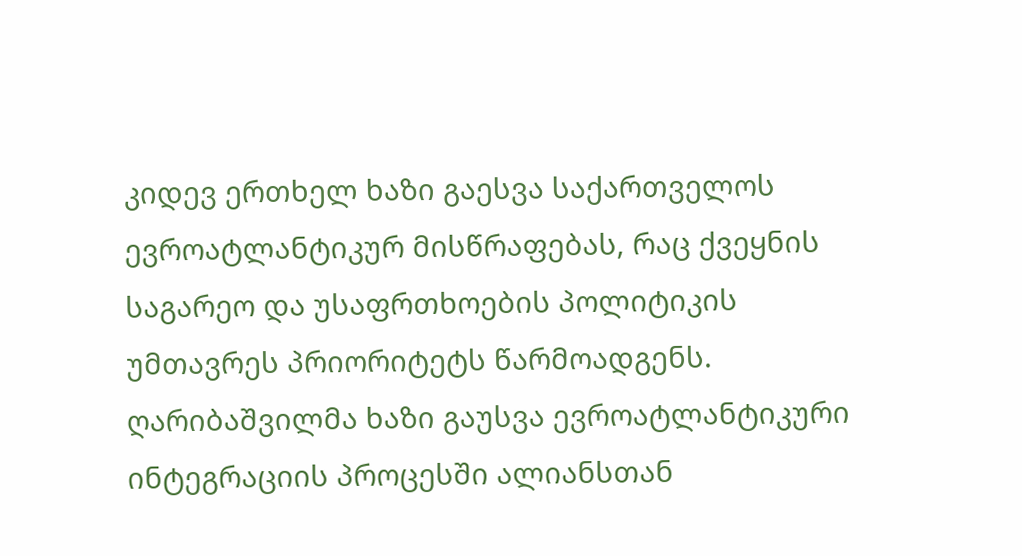კიდევ ერთხელ ხაზი გაესვა საქართველოს ევროატლანტიკურ მისწრაფებას, რაც ქვეყნის საგარეო და უსაფრთხოების პოლიტიკის უმთავრეს პრიორიტეტს წარმოადგენს. ღარიბაშვილმა ხაზი გაუსვა ევროატლანტიკური ინტეგრაციის პროცესში ალიანსთან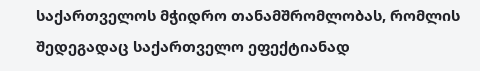საქართველოს მჭიდრო თანამშრომლობას, რომლის შედეგადაც საქართველო ეფექტიანად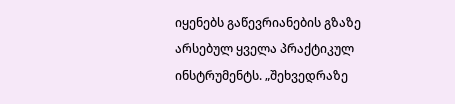იყენებს გაწევრიანების გზაზე არსებულ ყველა პრაქტიკულ ინსტრუმენტს. „შეხვედრაზე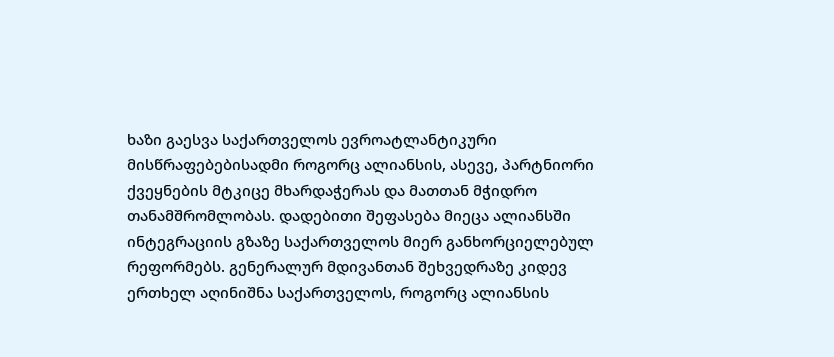ხაზი გაესვა საქართველოს ევროატლანტიკური მისწრაფებებისადმი როგორც ალიანსის, ასევე, პარტნიორი ქვეყნების მტკიცე მხარდაჭერას და მათთან მჭიდრო თანამშრომლობას. დადებითი შეფასება მიეცა ალიანსში ინტეგრაციის გზაზე საქართველოს მიერ განხორციელებულ რეფორმებს. გენერალურ მდივანთან შეხვედრაზე კიდევ ერთხელ აღინიშნა საქართველოს, როგორც ალიანსის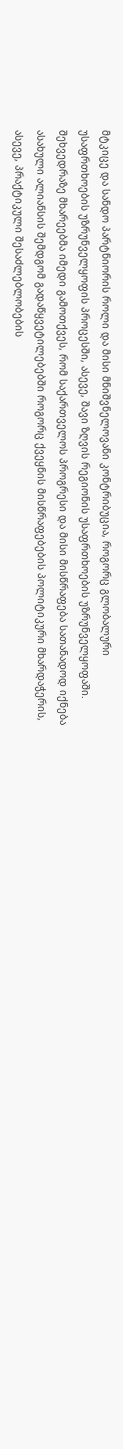მტკიცე და სანდო პარტნიორის როლი და მისი მნიშვნელოვანი კონტრიბუცია, როგორც გლობალური უსაფრთხოების უზრუნველყოფის პროცესში, ასევე, შავი ზღვის რეგიონის უსაფრთხოების უზრუნველყოფაში. შეხვედრაზე მხარეებმა იმედი გამოთქვეს, რომ საქართველოს პროგრესი და მისი მისწრაფება სათანადოდ იქნება ასახული ალიანსის შემდგომ გადაწყვეტილებებში როგორც ქვეყნის მისწრაფებების პოლიტიკური მხარდაჭერის, ასევე, პრაქტიკული შესაძლებლობების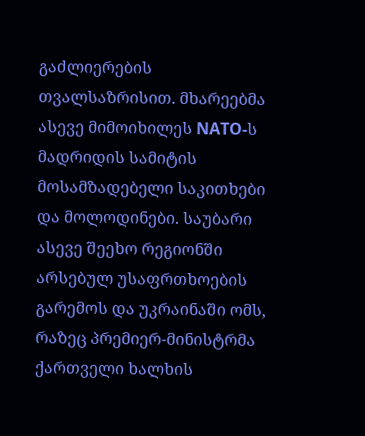გაძლიერების თვალსაზრისით. მხარეებმა ასევე მიმოიხილეს NATO-ს მადრიდის სამიტის მოსამზადებელი საკითხები და მოლოდინები. საუბარი ასევე შეეხო რეგიონში არსებულ უსაფრთხოების გარემოს და უკრაინაში ომს, რაზეც პრემიერ-მინისტრმა ქართველი ხალხის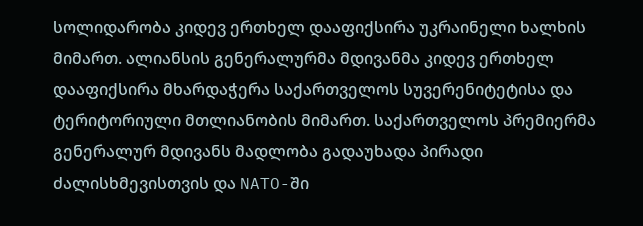სოლიდარობა კიდევ ერთხელ დააფიქსირა უკრაინელი ხალხის მიმართ. ალიანსის გენერალურმა მდივანმა კიდევ ერთხელ დააფიქსირა მხარდაჭერა საქართველოს სუვერენიტეტისა და ტერიტორიული მთლიანობის მიმართ. საქართველოს პრემიერმა გენერალურ მდივანს მადლობა გადაუხადა პირადი ძალისხმევისთვის და NATO-ში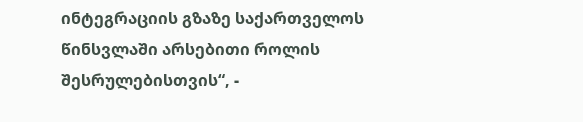ინტეგრაციის გზაზე საქართველოს წინსვლაში არსებითი როლის შესრულებისთვის“, -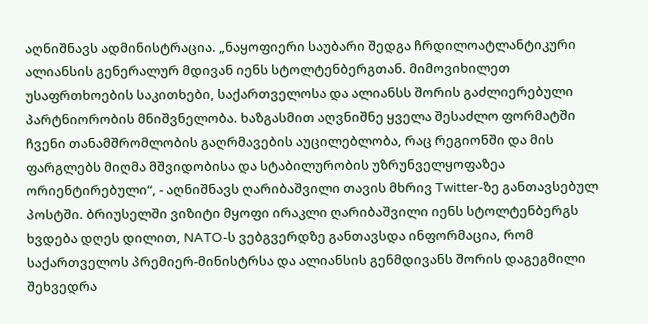აღნიშნავს ადმინისტრაცია. „ნაყოფიერი საუბარი შედგა ჩრდილოატლანტიკური ალიანსის გენერალურ მდივან იენს სტოლტენბერგთან. მიმოვიხილეთ უსაფრთხოების საკითხები, საქართველოსა და ალიანსს შორის გაძლიერებული პარტნიორობის მნიშვნელობა. ხაზგასმით აღვნიშნე ყველა შესაძლო ფორმატში ჩვენი თანამშრომლობის გაღრმავების აუცილებლობა, რაც რეგიონში და მის ფარგლებს მიღმა მშვიდობისა და სტაბილურობის უზრუნველყოფაზეა ორიენტირებული“, - აღნიშნავს ღარიბაშვილი თავის მხრივ Twitter-ზე განთავსებულ პოსტში. ბრიუსელში ვიზიტი მყოფი ირაკლი ღარიბაშვილი იენს სტოლტენბერგს ხვდება დღეს დილით, NATO-ს ვებგვერდზე განთავსდა ინფორმაცია, რომ საქართველოს პრემიერ-მინისტრსა და ალიანსის გენმდივანს შორის დაგეგმილი შეხვედრა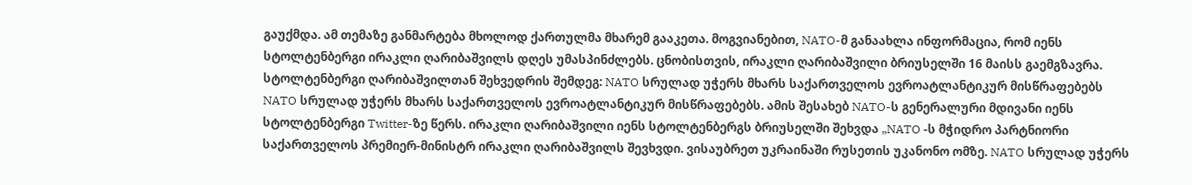გაუქმდა. ამ თემაზე განმარტება მხოლოდ ქართულმა მხარემ გააკეთა. მოგვიანებით, NATO-მ განაახლა ინფორმაცია, რომ იენს სტოლტენბერგი ირაკლი ღარიბაშვილს დღეს უმასპინძლებს. ცნობისთვის, ირაკლი ღარიბაშვილი ბრიუსელში 16 მაისს გაემგზავრა.
სტოლტენბერგი ღარიბაშვილთან შეხვედრის შემდეგ: NATO სრულად უჭერს მხარს საქართველოს ევროატლანტიკურ მისწრაფებებს
NATO სრულად უჭერს მხარს საქართველოს ევროატლანტიკურ მისწრაფებებს. ამის შესახებ NATO-ს გენერალური მდივანი იენს სტოლტენბერგი Twitter-ზე წერს. ირაკლი ღარიბაშვილი იენს სტოლტენბერგს ბრიუსელში შეხვდა „NATO -ს მჭიდრო პარტნიორი საქართველოს პრემიერ-მინისტრ ირაკლი ღარიბაშვილს შევხვდი. ვისაუბრეთ უკრაინაში რუსეთის უკანონო ომზე. NATO სრულად უჭერს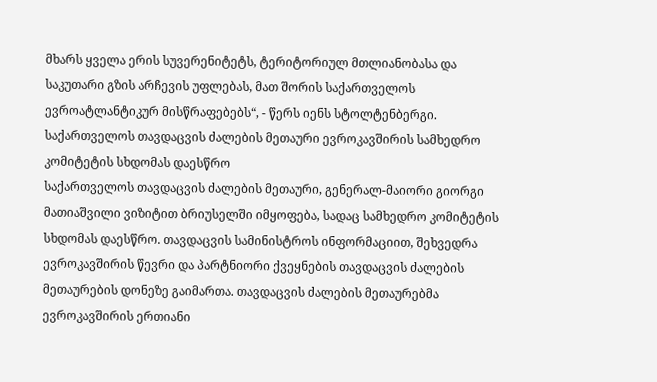მხარს ყველა ერის სუვერენიტეტს, ტერიტორიულ მთლიანობასა და საკუთარი გზის არჩევის უფლებას, მათ შორის საქართველოს ევროატლანტიკურ მისწრაფებებს“, - წერს იენს სტოლტენბერგი.
საქართველოს თავდაცვის ძალების მეთაური ევროკავშირის სამხედრო კომიტეტის სხდომას დაესწრო
საქართველოს თავდაცვის ძალების მეთაური, გენერალ-მაიორი გიორგი მათიაშვილი ვიზიტით ბრიუსელში იმყოფება, სადაც სამხედრო კომიტეტის სხდომას დაესწრო. თავდაცვის სამინისტროს ინფორმაციით, შეხვედრა ევროკავშირის წევრი და პარტნიორი ქვეყნების თავდაცვის ძალების მეთაურების დონეზე გაიმართა. თავდაცვის ძალების მეთაურებმა ევროკავშირის ერთიანი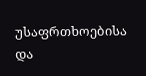უსაფრთხოებისა და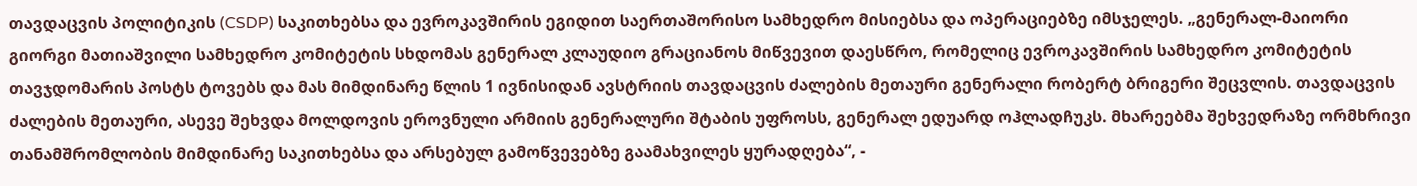თავდაცვის პოლიტიკის (CSDP) საკითხებსა და ევროკავშირის ეგიდით საერთაშორისო სამხედრო მისიებსა და ოპერაციებზე იმსჯელეს. „გენერალ-მაიორი გიორგი მათიაშვილი სამხედრო კომიტეტის სხდომას გენერალ კლაუდიო გრაციანოს მიწვევით დაესწრო, რომელიც ევროკავშირის სამხედრო კომიტეტის თავჯდომარის პოსტს ტოვებს და მას მიმდინარე წლის 1 ივნისიდან ავსტრიის თავდაცვის ძალების მეთაური გენერალი რობერტ ბრიგერი შეცვლის. თავდაცვის ძალების მეთაური, ასევე შეხვდა მოლდოვის ეროვნული არმიის გენერალური შტაბის უფროსს, გენერალ ედუარდ ოჰლადჩუკს. მხარეებმა შეხვედრაზე ორმხრივი თანამშრომლობის მიმდინარე საკითხებსა და არსებულ გამოწვევებზე გაამახვილეს ყურადღება“, -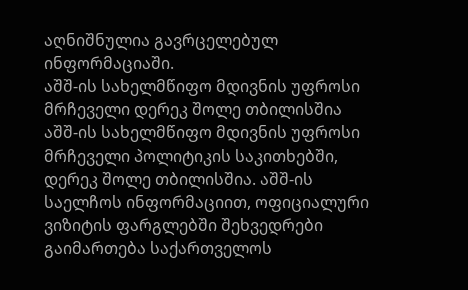აღნიშნულია გავრცელებულ ინფორმაციაში.
აშშ-ის სახელმწიფო მდივნის უფროსი მრჩეველი დერეკ შოლე თბილისშია
აშშ-ის სახელმწიფო მდივნის უფროსი მრჩეველი პოლიტიკის საკითხებში, დერეკ შოლე თბილისშია. აშშ-ის საელჩოს ინფორმაციით, ოფიციალური ვიზიტის ფარგლებში შეხვედრები გაიმართება საქართველოს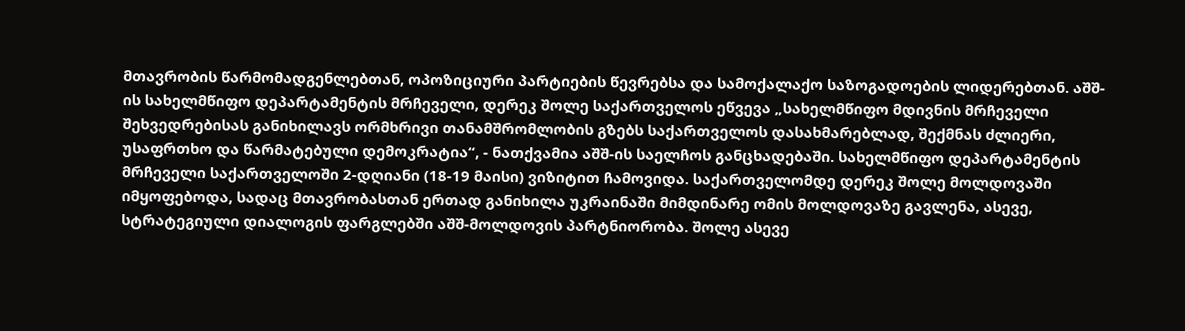მთავრობის წარმომადგენლებთან, ოპოზიციური პარტიების წევრებსა და სამოქალაქო საზოგადოების ლიდერებთან. აშშ-ის სახელმწიფო დეპარტამენტის მრჩეველი, დერეკ შოლე საქართველოს ეწვევა „სახელმწიფო მდივნის მრჩეველი შეხვედრებისას განიხილავს ორმხრივი თანამშრომლობის გზებს საქართველოს დასახმარებლად, შექმნას ძლიერი, უსაფრთხო და წარმატებული დემოკრატია“, - ნათქვამია აშშ-ის საელჩოს განცხადებაში. სახელმწიფო დეპარტამენტის მრჩეველი საქართველოში 2-დღიანი (18-19 მაისი) ვიზიტით ჩამოვიდა. საქართველომდე დერეკ შოლე მოლდოვაში იმყოფებოდა, სადაც მთავრობასთან ერთად განიხილა უკრაინაში მიმდინარე ომის მოლდოვაზე გავლენა, ასევე, სტრატეგიული დიალოგის ფარგლებში აშშ-მოლდოვის პარტნიორობა. შოლე ასევე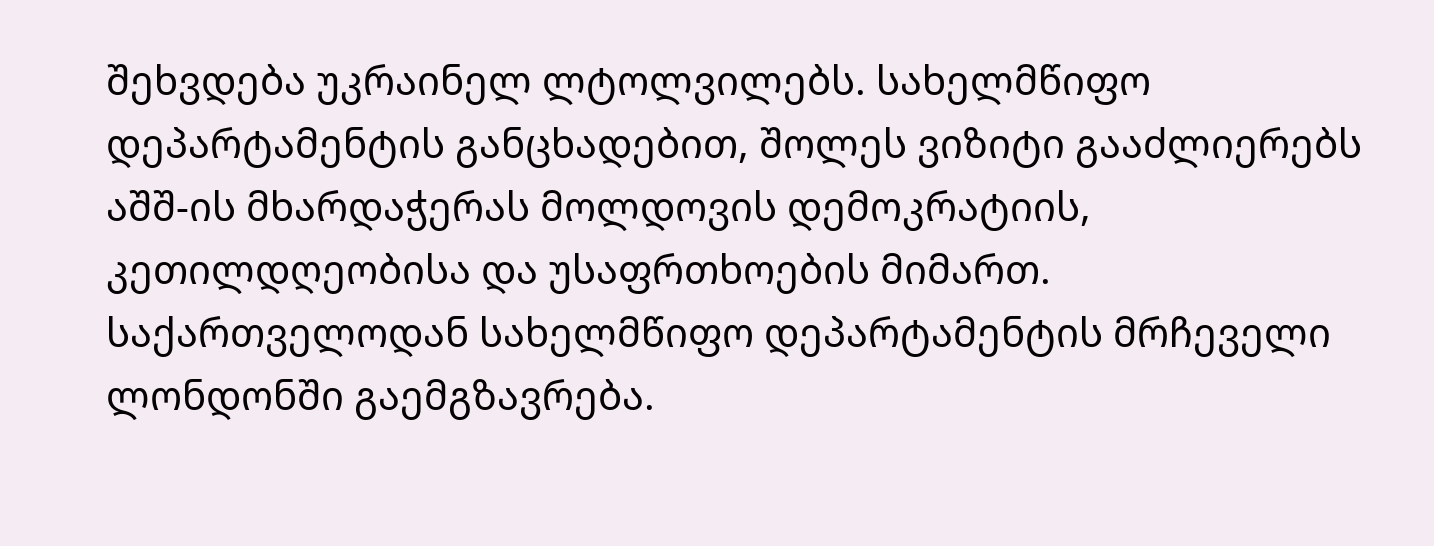შეხვდება უკრაინელ ლტოლვილებს. სახელმწიფო დეპარტამენტის განცხადებით, შოლეს ვიზიტი გააძლიერებს აშშ-ის მხარდაჭერას მოლდოვის დემოკრატიის, კეთილდღეობისა და უსაფრთხოების მიმართ. საქართველოდან სახელმწიფო დეპარტამენტის მრჩეველი ლონდონში გაემგზავრება.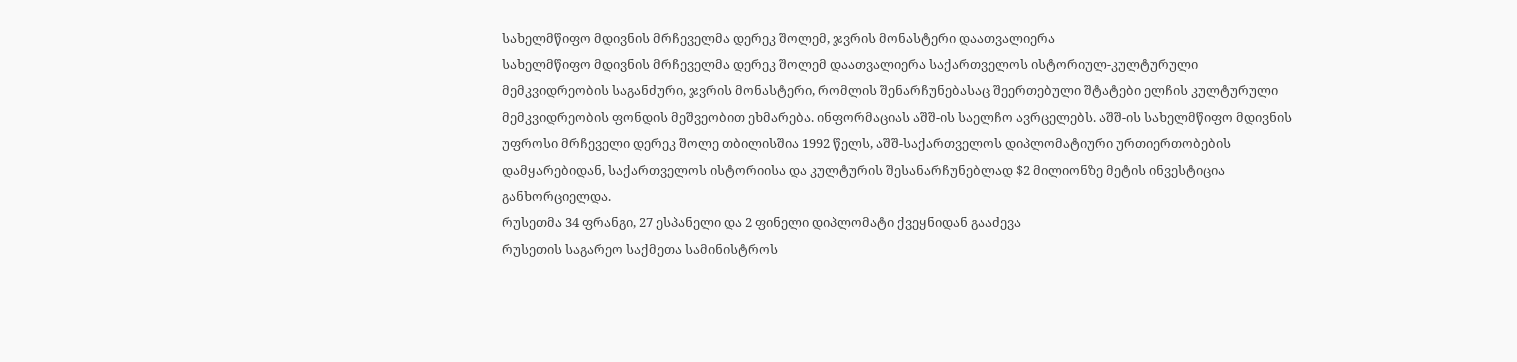სახელმწიფო მდივნის მრჩეველმა დერეკ შოლემ, ჯვრის მონასტერი დაათვალიერა
სახელმწიფო მდივნის მრჩეველმა დერეკ შოლემ დაათვალიერა საქართველოს ისტორიულ-კულტურული მემკვიდრეობის საგანძური, ჯვრის მონასტერი, რომლის შენარჩუნებასაც შეერთებული შტატები ელჩის კულტურული მემკვიდრეობის ფონდის მეშვეობით ეხმარება. ინფორმაციას აშშ-ის საელჩო ავრცელებს. აშშ-ის სახელმწიფო მდივნის უფროსი მრჩეველი დერეკ შოლე თბილისშია 1992 წელს, აშშ-საქართველოს დიპლომატიური ურთიერთობების დამყარებიდან, საქართველოს ისტორიისა და კულტურის შესანარჩუნებლად $2 მილიონზე მეტის ინვესტიცია განხორციელდა.
რუსეთმა 34 ფრანგი, 27 ესპანელი და 2 ფინელი დიპლომატი ქვეყნიდან გააძევა
რუსეთის საგარეო საქმეთა სამინისტროს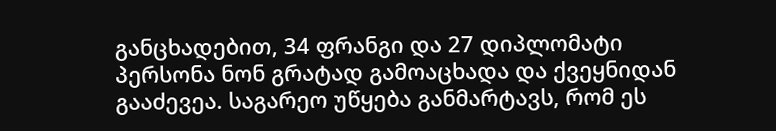განცხადებით, 34 ფრანგი და 27 დიპლომატი პერსონა ნონ გრატად გამოაცხადა და ქვეყნიდან გააძევეა. საგარეო უწყება განმარტავს, რომ ეს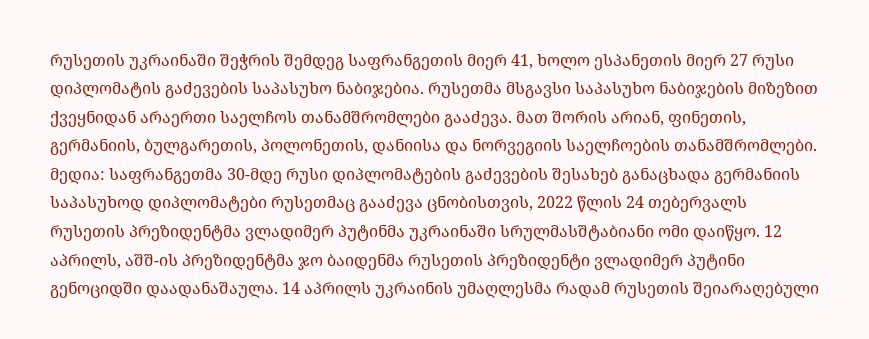რუსეთის უკრაინაში შეჭრის შემდეგ საფრანგეთის მიერ 41, ხოლო ესპანეთის მიერ 27 რუსი დიპლომატის გაძევების საპასუხო ნაბიჯებია. რუსეთმა მსგავსი საპასუხო ნაბიჯების მიზეზით ქვეყნიდან არაერთი საელჩოს თანამშრომლები გააძევა. მათ შორის არიან, ფინეთის, გერმანიის, ბულგარეთის, პოლონეთის, დანიისა და ნორვეგიის საელჩოების თანამშრომლები. მედია: საფრანგეთმა 30-მდე რუსი დიპლომატების გაძევების შესახებ განაცხადა გერმანიის საპასუხოდ დიპლომატები რუსეთმაც გააძევა ცნობისთვის, 2022 წლის 24 თებერვალს რუსეთის პრეზიდენტმა ვლადიმერ პუტინმა უკრაინაში სრულმასშტაბიანი ომი დაიწყო. 12 აპრილს, აშშ-ის პრეზიდენტმა ჯო ბაიდენმა რუსეთის პრეზიდენტი ვლადიმერ პუტინი გენოციდში დაადანაშაულა. 14 აპრილს უკრაინის უმაღლესმა რადამ რუსეთის შეიარაღებული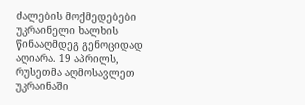ძალების მოქმედებები უკრაინელი ხალხის წინააღმდეგ გენოციდად აღიარა. 19 აპრილს, რუსეთმა აღმოსავლეთ უკრაინაში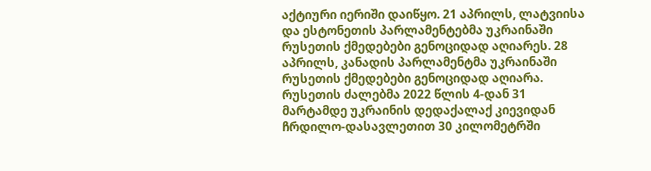აქტიური იერიში დაიწყო. 21 აპრილს, ლატვიისა და ესტონეთის პარლამენტებმა უკრაინაში რუსეთის ქმედებები გენოციდად აღიარეს. 28 აპრილს, კანადის პარლამენტმა უკრაინაში რუსეთის ქმედებები გენოციდად აღიარა. რუსეთის ძალებმა 2022 წლის 4-დან 31 მარტამდე უკრაინის დედაქალაქ კიევიდან ჩრდილო-დასავლეთით 30 კილომეტრში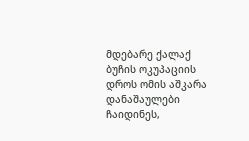მდებარე ქალაქ ბუჩის ოკუპაციის დროს ომის აშკარა დანაშაულები ჩაიდინეს,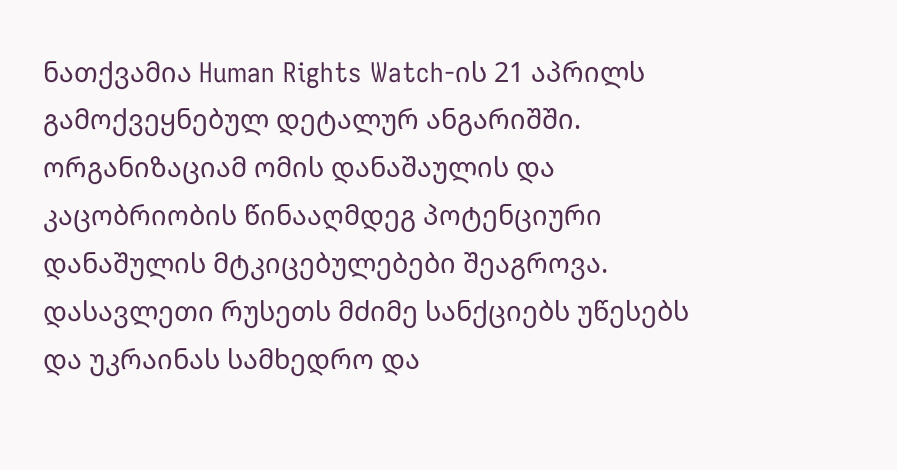ნათქვამია Human Rights Watch-ის 21 აპრილს გამოქვეყნებულ დეტალურ ანგარიშში. ორგანიზაციამ ომის დანაშაულის და კაცობრიობის წინააღმდეგ პოტენციური დანაშულის მტკიცებულებები შეაგროვა. დასავლეთი რუსეთს მძიმე სანქციებს უწესებს და უკრაინას სამხედრო და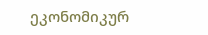ეკონომიკურ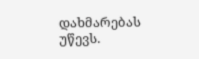დახმარებას უწევს.